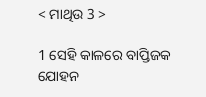< ମାଥିଉ 3 >

1 ସେହି କାଳରେ ବାପ୍ତିଜକ ଯୋହନ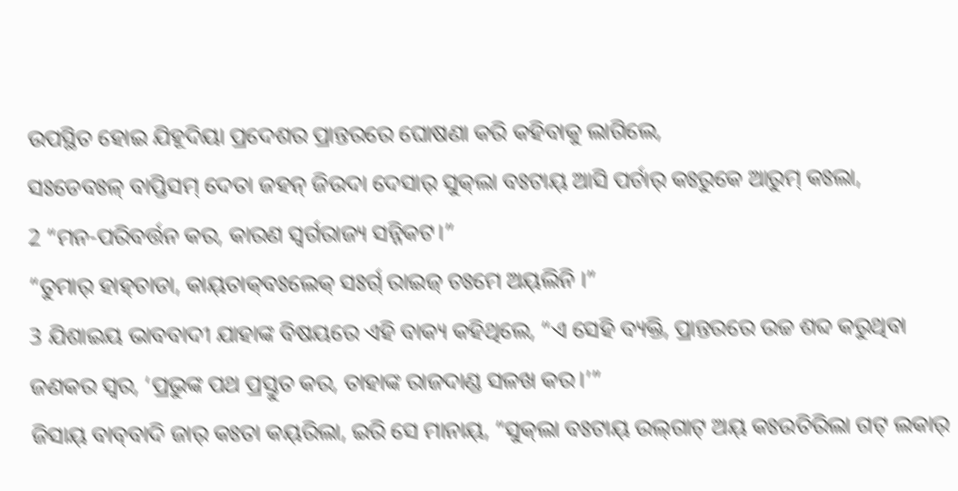ଉପସ୍ଥିତ ହୋଇ ଯିହୂଦିୟା ପ୍ରଦେଶର ପ୍ରାନ୍ତରରେ ଘୋଷଣା କରି କହିବାକୁ ଲାଗିଲେ,
ସଃଡେବଃଳ୍‌ ବାପ୍ତିସମ୍‌ ଦେତା ଜହନ୍‌ ଜିଉଦା ଦେସାର୍‌ ସୁକ୍‌ଲା ବଃଟାୟ୍‌ ଆସି ପର୍ଚାର୍‌ କଃରୁକେ ଆରୁମ୍‌ କଃଲା,
2 “ମନ-ପରିବର୍ତ୍ତନ କର, କାରଣ ସ୍ୱର୍ଗରାଜ୍ୟ ସନ୍ନିକଟ।”
“ତୁମାର୍‌ ହାହ୍‌ଚାଡା, କାୟ୍‌ତାକ୍‌ବଃଲେକ୍‌ ସଃର୍ଗ୍‌ ରାଇଜ୍‌ ଚଃମେ ଅୟ୍‌ଲିନି ।”
3 ଯିଶାଇୟ ଭାବବାଦୀ ଯାହାଙ୍କ ବିଷୟରେ ଏହି ବାକ୍ୟ କହିଥିଲେ, “ଏ ସେହି ବ୍ୟକ୍ତି, ପ୍ରାନ୍ତରରେ ଉଚ୍ଚ ଶବ୍ଦ କରୁଥିବା ଜଣକର ସ୍ୱର, ‘ପ୍ରଭୁଙ୍କ ପଥ ପ୍ରସ୍ତୁତ କର, ତାହାଙ୍କ ରାଜଦାଣ୍ଡ ସଳଖ କର।’”
ଜିସାୟ୍‌ ବାବ୍‌ବାଦି ଜାର୍‌ କଃତା କୟ୍‌ରିଲା, ଇରି ସେ ମାନାୟ୍‌, “ସୁକ୍‌ଲା ବଃଟାୟ୍‌ ଉଲ୍‌ଗାଟ୍‌ ଅୟ୍‌ କଃଉତିରିଲା ଗଟ୍‌ ଲକାର୍‌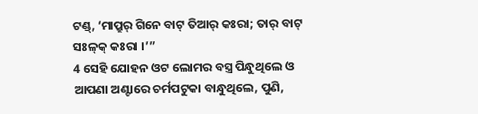ଟଣ୍ଡ୍, ‘ମାପ୍ରୁର୍‌ ଗିନେ ବାଟ୍‌ ତିଆର୍‌ କଃରା; ତାର୍‌ ବାଟ୍‌ ସଃଳ୍‌କ୍‌ କଃରା ।’”
4 ସେହି ଯୋହନ ଓଟ ଲୋମର ବସ୍ତ୍ର ପିନ୍ଧୁଥିଲେ ଓ ଆପଣା ଅଣ୍ଟାରେ ଚର୍ମପଟୁକା ବାନ୍ଧୁଥିଲେ, ପୁଣି,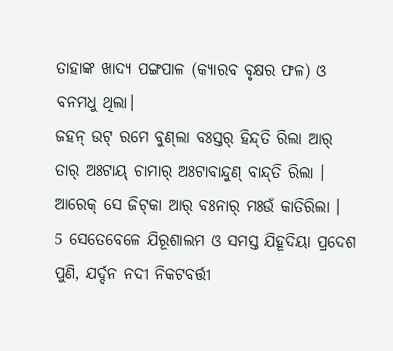ତାହାଙ୍କ ଖାଦ୍ୟ ପଙ୍ଗପାଳ (କ୍ୟାରବ ବୃକ୍ଷର ଫଳ) ଓ ବନମଧୁ ଥିଲା।
ଜହନ୍‌ ଉଟ୍‌ ରମେ ବୁଣ୍‌ଲା ବଃସ୍ତର୍‌ ହିନ୍ଦ୍‌ତି ରିଲା ଆର୍‌ ତାର୍‌ ଅଃଟାୟ୍‌ ଚାମାର୍‌ ଅଃଟାବାନ୍ଦୁଣ୍‌ ବାନ୍ଦ୍‌ତି ରିଲା । ଆରେକ୍‌ ସେ ଜିଟ୍‌କା ଆର୍‌ ବଃନାର୍‌ ମଃଉଁ କାତିରିଲା ।
5 ସେତେବେଳେ ଯିରୂଶାଲମ ଓ ସମସ୍ତ ଯିହୂଦିୟା ପ୍ରଦେଶ ପୁଣି, ଯର୍ଦ୍ଦନ ନଦୀ ନିକଟବର୍ତ୍ତୀ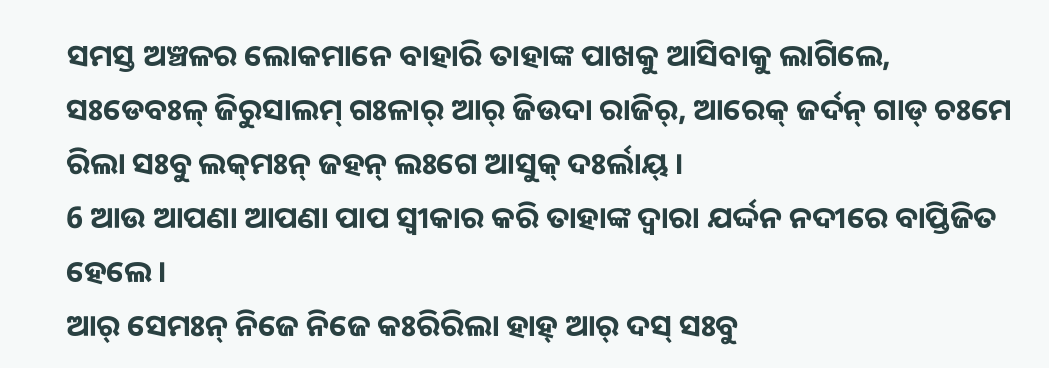ସମସ୍ତ ଅଞ୍ଚଳର ଲୋକମାନେ ବାହାରି ତାହାଙ୍କ ପାଖକୁ ଆସିବାକୁ ଲାଗିଲେ,
ସଃଡେବଃଳ୍‌ ଜିରୁସାଲମ୍‌ ଗଃଳାର୍‌ ଆର୍‌ ଜିଉଦା ରାଜିର୍‌, ଆରେକ୍‌ ଜର୍ଦନ୍‌ ଗାଡ୍ ଚଃମେ ରିଲା ସଃବୁ ଲକ୍‌ମଃନ୍ ଜହନ୍‌ ଲଃଗେ ଆସୁକ୍‌ ଦଃର୍ଲାୟ୍‌ ।
6 ଆଉ ଆପଣା ଆପଣା ପାପ ସ୍ୱୀକାର କରି ତାହାଙ୍କ ଦ୍ୱାରା ଯର୍ଦ୍ଦନ ନଦୀରେ ବାପ୍ତିଜିତ ହେଲେ।
ଆର୍‌ ସେମଃନ୍‌ ନିଜେ ନିଜେ କଃରିରିଲା ହାହ୍‌ ଆର୍‌ ଦସ୍‌ ସଃବୁ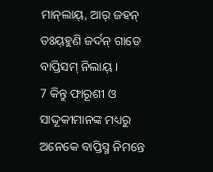ମାନ୍‌ଲାୟ୍‌, ଆର୍‌ ଜହନ୍‌ ତଃୟ୍‌ହୁଣି ଜର୍ଦନ୍ ଗାଡେ ବାପ୍ତିସମ୍‌ ନିଲାୟ୍‌ ।
7 କିନ୍ତୁ ଫାରୂଶୀ ଓ ସାଦ୍ଦୂକୀମାନଙ୍କ ମଧ୍ୟରୁ ଅନେକେ ବାପ୍ତିସ୍ମ ନିମନ୍ତେ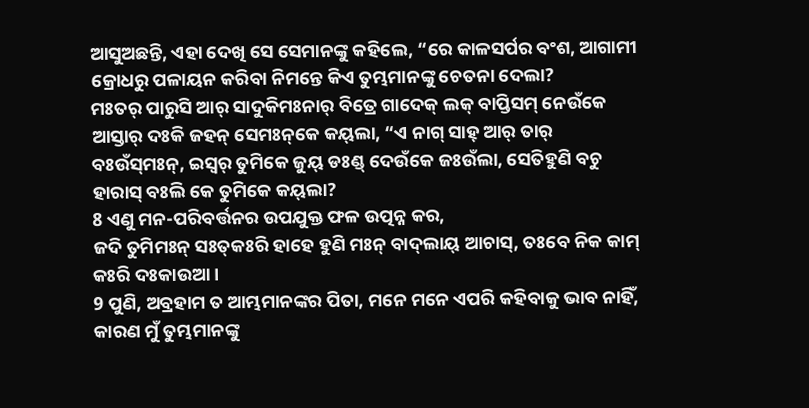ଆସୁଅଛନ୍ତି, ଏହା ଦେଖି ସେ ସେମାନଙ୍କୁ କହିଲେ, “ରେ କାଳସର୍ପର ବଂଶ, ଆଗାମୀ କ୍ରୋଧରୁ ପଳାୟନ କରିବା ନିମନ୍ତେ କିଏ ତୁମ୍ଭମାନଙ୍କୁ ଚେତନା ଦେଲା?
ମଃତର୍‌ ପାରୁସି ଆର୍‌ ସାଦୁକିମଃନାର୍‌ ବିତ୍ରେ ଗାଦେକ୍‌ ଲକ୍‌ ବାପ୍ତିସମ୍‌ ନେଉଁକେ ଆସ୍ତାର୍‌ ଦଃକି ଜହନ୍‌ ସେମଃନ୍‌କେ କୟ୍‌ଲା, “ଏ ନାଗ୍ ସାହ୍‌ ଆର୍‌ ତାର୍‌ ବଃଉଁସ୍‌ମଃନ୍, ଇସ୍ୱର୍‌ ତୁମିକେ ଜୁୟ୍‌ ଡଃଣ୍ଡ୍‌ ଦେଉଁକେ ଜଃଉଁଲା, ସେତିହୁଣି ବଚୁ ହାରାସ୍‌ ବଃଲି କେ ତୁମିକେ କୟ୍‌ଲା?
8 ଏଣୁ ମନ-ପରିବର୍ତ୍ତନର ଉପଯୁକ୍ତ ଫଳ ଉତ୍ପନ୍ନ କର,
ଜଦି ତୁମିମଃନ୍ ସଃତ୍‌କଃରି ହାହେ ହୁଣି ମଃନ୍‌ ବାଦ୍‌ଲାୟ୍‌ ଆଚାସ୍‌, ତଃବେ ନିକ କାମ୍‌ କଃରି ଦଃକାଉଆ ।
9 ପୁଣି, ଅବ୍ରହାମ ତ ଆମ୍ଭମାନଙ୍କର ପିତା, ମନେ ମନେ ଏପରି କହିବାକୁ ଭାବ ନାହିଁ, କାରଣ ମୁଁ ତୁମ୍ଭମାନଙ୍କୁ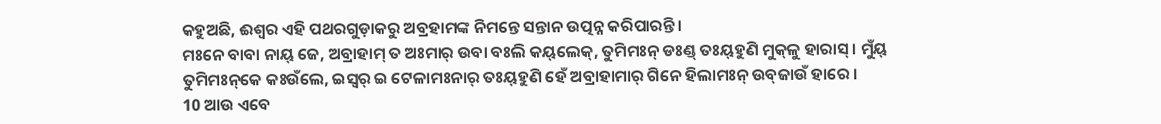କହୁଅଛି, ଈଶ୍ବର ଏହି ପଥରଗୁଡ଼ାକରୁ ଅବ୍ରହାମଙ୍କ ନିମନ୍ତେ ସନ୍ତାନ ଉତ୍ପନ୍ନ କରିପାରନ୍ତି।
ମଃନେ ବାବା ନାୟ୍‌ ଜେ, ଅବ୍ରାହାମ୍‌ ତ ଅଃମାର୍‌ ଉବା ବଃଲି କୟ୍‌ଲେକ୍‌, ତୁମିମଃନ୍ ଡଃଣ୍ଡ୍‌ ତଃୟ୍‌ହୁଣି ମୁକ୍‌ଳୁ ହାରାସ୍‌ । ମୁଁୟ୍‌ ତୁମିମଃନ୍‌କେ କଃଉଁଲେ, ଇସ୍ୱର୍‌ ଇ ଟେଳାମଃନାର୍‌ ତଃୟ୍‌ହୁଣି ହେଁ ଅବ୍ରାହାମାର୍‌ ଗିନେ ହିଲାମଃନ୍‌ ଉବ୍‌ଜାଉଁ ହାରେ ।
10 ଆଉ ଏବେ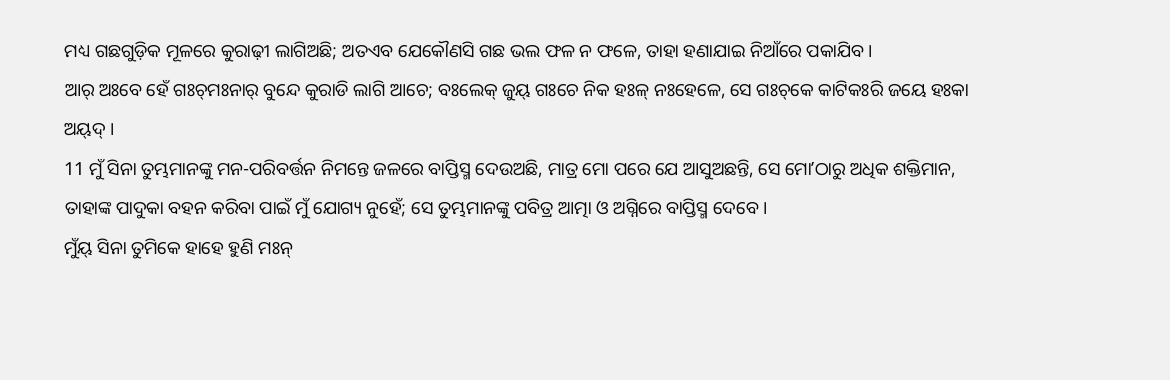ମଧ୍ୟ ଗଛଗୁଡ଼ିକ ମୂଳରେ କୁରାଢ଼ୀ ଲାଗିଅଛି; ଅତଏବ ଯେକୌଣସି ଗଛ ଭଲ ଫଳ ନ ଫଳେ, ତାହା ହଣାଯାଇ ନିଆଁରେ ପକାଯିବ।
ଆର୍‌ ଅଃବେ ହେଁ ଗଃଚ୍‌ମଃନାର୍‌ ବୁନ୍ଦେ କୁରାଡି ଲାଗି ଆଚେ; ବଃଲେକ୍‌ ଜୁୟ୍‌ ଗଃଚେ ନିକ ହଃଳ୍‌ ନଃହେଳେ, ସେ ଗଃଚ୍‌କେ କାଟିକଃରି ଜୟେ ହଃକା ଅୟ୍‌ଦ୍‌ ।
11 ମୁଁ ସିନା ତୁମ୍ଭମାନଙ୍କୁ ମନ-ପରିବର୍ତ୍ତନ ନିମନ୍ତେ ଜଳରେ ବାପ୍ତିସ୍ମ ଦେଉଅଛି, ମାତ୍ର ମୋ ପରେ ଯେ ଆସୁଅଛନ୍ତି, ସେ ମୋʼଠାରୁ ଅଧିକ ଶକ୍ତିମାନ, ତାହାଙ୍କ ପାଦୁକା ବହନ କରିବା ପାଇଁ ମୁଁ ଯୋଗ୍ୟ ନୁହେଁ; ସେ ତୁମ୍ଭମାନଙ୍କୁ ପବିତ୍ର ଆତ୍ମା ଓ ଅଗ୍ନିରେ ବାପ୍ତିସ୍ମ ଦେବେ।
ମୁଁୟ୍‌ ସିନା ତୁମିକେ ହାହେ ହୁଣି ମଃନ୍‌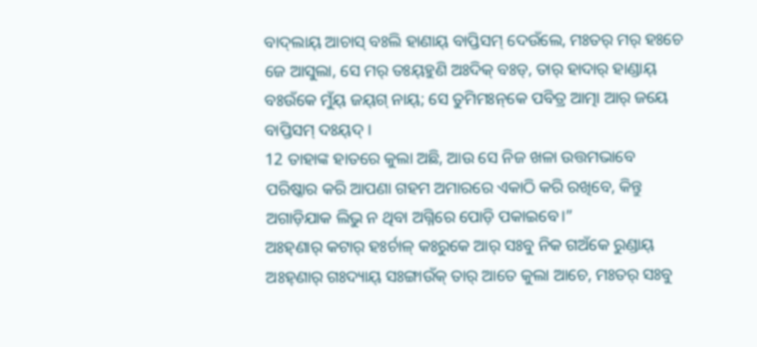ବାଦ୍‌ଲାୟ୍‌ ଆଚାସ୍‌ ବଃଲି ହାଣାୟ୍‌ ବାପ୍ତିସମ୍‌ ଦେଉଁଲେ, ମଃତର୍‌ ମର୍‌ ହଃଚେ ଜେ ଆସୁଲା, ସେ ମର୍‌ ତଃୟ୍‌ହୁଣି ଅଃଦିକ୍‌ ବଃଡ୍‌, ତାର୍‌ ହାଦାର୍‌ ହାଣ୍ଡାୟ୍‌ ବଃଉଁକେ ମୁଁୟ୍‌ ଜୟ୍‌ଗ୍‌ ନାୟ୍‌; ସେ ତୁମିମଃନ୍‌କେ ପବିତ୍ର ଆତ୍ମା ଆର୍‌ ଜୟେ ବାପ୍ତିସମ୍‌ ଦଃୟ୍‌ଦ୍‌ ।
12 ତାହାଙ୍କ ହାତରେ କୁଲା ଅଛି, ଆଉ ସେ ନିଜ ଖଳା ଉତ୍ତମଭାବେ ପରିଷ୍କାର କରି ଆପଣା ଗହମ ଅମାରରେ ଏକାଠି କରି ରଖିବେ, କିନ୍ତୁ ଅଗାଡ଼ିଯାକ ଲିଭୁ ନ ଥିବା ଅଗ୍ନିରେ ପୋଡ଼ି ପକାଇବେ।”
ଅଃହ୍‌ଣାର୍‌ କଟାର୍‌ ହଃର୍ଚାଳ୍‌ କଃରୁକେ ଆର୍‌ ସଃବୁ ନିକ ଗଅଁକେ ରୁଣ୍ଡାୟ୍‌ ଅଃହ୍‌ଣାର୍‌ ଗଃଦ୍ୟାୟ୍‌ ସଃଙ୍ଗାଉଁକ୍‌ ତାର୍‌ ଆତେ କୁଲା ଆଚେ, ମଃତର୍‌ ସଃବୁ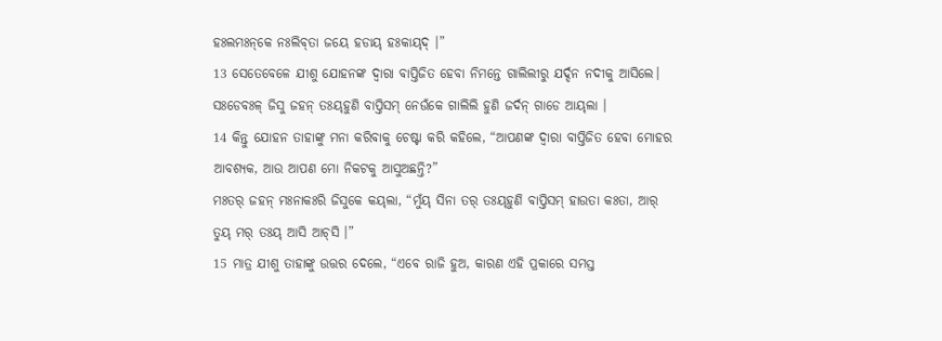ହଃଲମଃନ୍‌କେ ନଃଲିବ୍‌ତା ଜୟେ ହଡାୟ୍‌ ହଃକାୟ୍‌ଦ୍‌ ।”
13 ସେତେବେଳେ ଯୀଶୁ ଯୋହନଙ୍କ ଦ୍ୱାରା ବାପ୍ତିଜିତ ହେବା ନିମନ୍ତେ ଗାଲିଲୀରୁ ଯର୍ଦ୍ଦନ ନଦୀକୁ ଆସିଲେ।
ସଃଡେବଃଳ୍‌ ଜିସୁ ଜହନ୍‌ ତଃୟ୍‌ହୁଣି ବାପ୍ତିସମ୍‌ ନେଉଁକେ ଗାଲିଲି ହୁଣି ଜର୍ଦନ୍ ଗାଡେ ଆୟ୍‌ଲା ।
14 କିନ୍ତୁ ଯୋହନ ତାହାଙ୍କୁ ମନା କରିବାକୁ ଚେଷ୍ଟା କରି କହିଲେ, “ଆପଣଙ୍କ ଦ୍ୱାରା ବାପ୍ତିଜିତ ହେବା ମୋହର ଆବଶ୍ୟକ, ଆଉ ଆପଣ ମୋ ନିକଟକୁ ଆସୁଅଛନ୍ତି?”
ମଃତର୍‌ ଜହନ୍‌ ମଃନାକଃରି ଜିସୁକେ କୟ୍‌ଲା, “ମୁଁୟ୍‌ ସିନା ତର୍‌ ତଃୟ୍‌ହୁଣି ବାପ୍ତିସମ୍‌ ହାଉତା କଃତା, ଆର୍‌ ତୁୟ୍‌ ମର୍‌ ତଃୟ୍‌ ଆସି ଆଚ୍‌ସି ।”
15 ମାତ୍ର ଯୀଶୁ ତାହାଙ୍କୁ ଉତ୍ତର ଦେଲେ, “ଏବେ ରାଜି ହୁଅ, କାରଣ ଏହି ପ୍ରକାରେ ସମସ୍ତ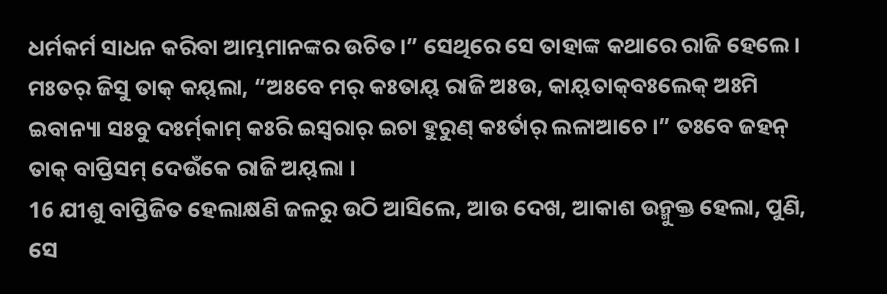ଧର୍ମକର୍ମ ସାଧନ କରିବା ଆମ୍ଭମାନଙ୍କର ଉଚିତ।” ସେଥିରେ ସେ ତାହାଙ୍କ କଥାରେ ରାଜି ହେଲେ।
ମଃତର୍‌ ଜିସୁ ତାକ୍‌ କୟ୍‌ଲା, “ଅଃବେ ମର୍‌ କଃତାୟ୍‌ ରାଜି ଅଃଉ, କାୟ୍‌ତାକ୍‌ବଃଲେକ୍‌ ଅଃମି ଇବାନ୍ୟା ସଃବୁ ଦଃର୍ମ୍‌କାମ୍‌ କଃରି ଇସ୍ୱରାର୍‌ ଇଚା ହୁରୁଣ୍ କଃର୍ତାର୍‌ ଲଳାଆଚେ ।” ତଃବେ ଜହନ୍‌ ତାକ୍‌ ବାପ୍ତିସମ୍‌ ଦେଉଁକେ ରାଜି ଅୟ୍‌ଲା ।
16 ଯୀଶୁ ବାପ୍ତିଜିତ ହେଲାକ୍ଷଣି ଜଳରୁ ଉଠି ଆସିଲେ, ଆଉ ଦେଖ, ଆକାଶ ଉନ୍ମୁକ୍ତ ହେଲା, ପୁଣି, ସେ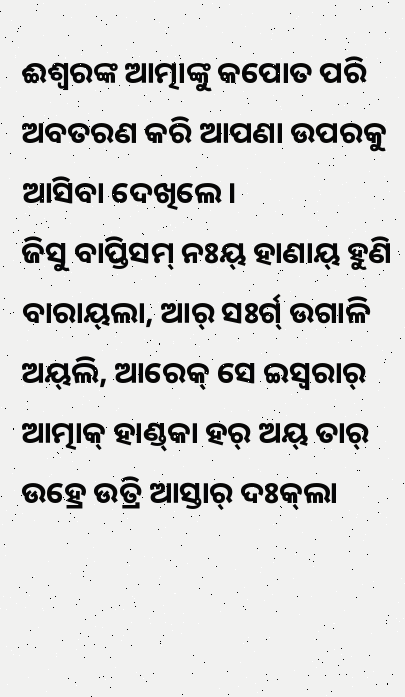ଈଶ୍ବରଙ୍କ ଆତ୍ମାଙ୍କୁ କପୋତ ପରି ଅବତରଣ କରି ଆପଣା ଉପରକୁ ଆସିବା ଦେଖିଲେ।
ଜିସୁ ବାପ୍ତିସମ୍‌ ନଃୟ୍‌ ହାଣାୟ୍‌ ହୁଣି ବାରାୟ୍‌ଲା, ଆର୍‌ ସଃର୍ଗ୍‌ ଉଗାଳି ଅୟ୍‌ଲି, ଆରେକ୍‌ ସେ ଇସ୍ୱରାର୍‌ ଆତ୍ମାକ୍‌ ହାଣ୍ଡ୍‌କା ହର୍‌ ଅୟ୍‌ ତାର୍‌ ଉହ୍ରେ ଉତ୍ରି ଆସ୍ତାର୍‌ ଦଃକ୍‌ଲା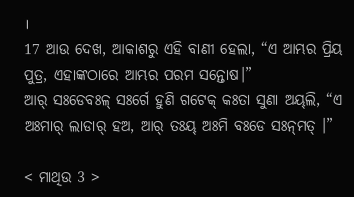।
17 ଆଉ ଦେଖ, ଆକାଶରୁ ଏହି ବାଣୀ ହେଲା, “ଏ ଆମ୍ଭର ପ୍ରିୟ ପୁତ୍ର, ଏହାଙ୍କଠାରେ ଆମ୍ଭର ପରମ ସନ୍ତୋଷ।”
ଆର୍‌ ସଃଡେବଃଳ୍‌ ସଃର୍ଗେ ହୁଣି ଗଟେକ୍‌ କଃତା ସୁଣା ଅୟ୍‌ଲି, “ଏ ଅଃମାର୍‌ ଲାଡାର୍‌ ହଅ, ଆର୍‌ ତଃୟ୍‌ ଅଃମି ବଃଡେ ସଃନ୍‌ମତ୍‌ ।”

< ମାଥିଉ 3 >